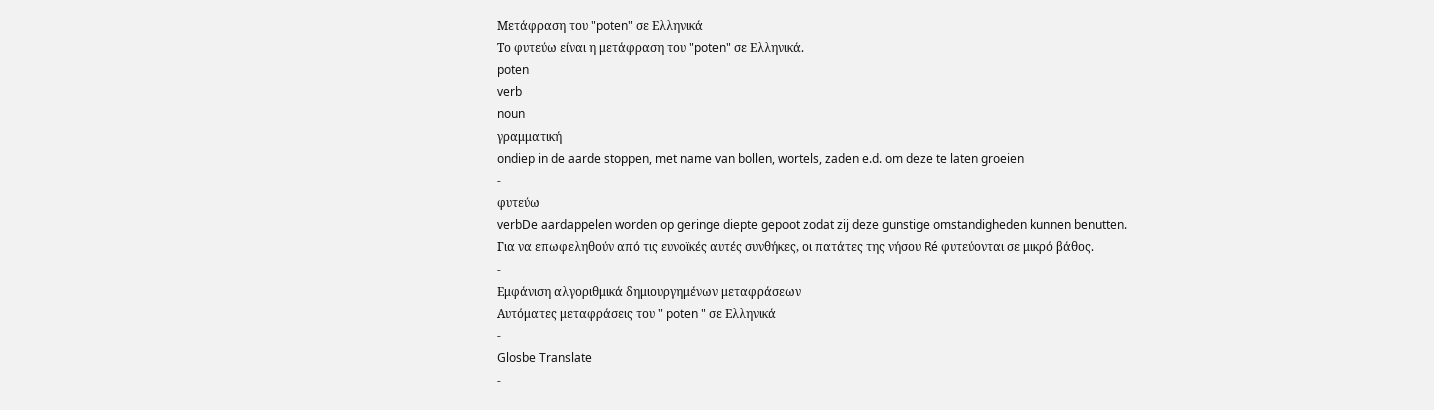Μετάφραση του "poten" σε Ελληνικά
Το φυτεύω είναι η μετάφραση του "poten" σε Ελληνικά.
poten
verb
noun
γραμματική
ondiep in de aarde stoppen, met name van bollen, wortels, zaden e.d. om deze te laten groeien
-
φυτεύω
verbDe aardappelen worden op geringe diepte gepoot zodat zij deze gunstige omstandigheden kunnen benutten.
Για να επωφεληθούν από τις ευνοϊκές αυτές συνθήκες, οι πατάτες της νήσου Ré φυτεύονται σε μικρό βάθος.
-
Εμφάνιση αλγοριθμικά δημιουργημένων μεταφράσεων
Αυτόματες μεταφράσεις του " poten " σε Ελληνικά
-
Glosbe Translate
-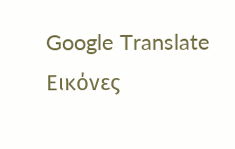Google Translate
Εικόνες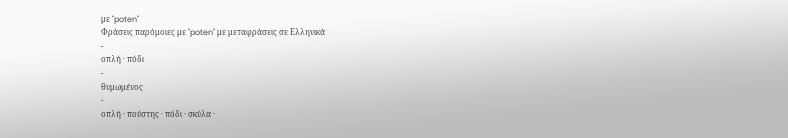με "poten"
Φράσεις παρόμοιες με "poten" με μεταφράσεις σε Ελληνικά
-
οπλή · πόδι
-
θυμωμένος
-
οπλή · πούστης · πόδι · σκύλα ·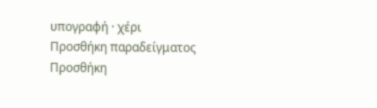υπογραφή · χέρι
Προσθήκη παραδείγματος
Προσθήκη